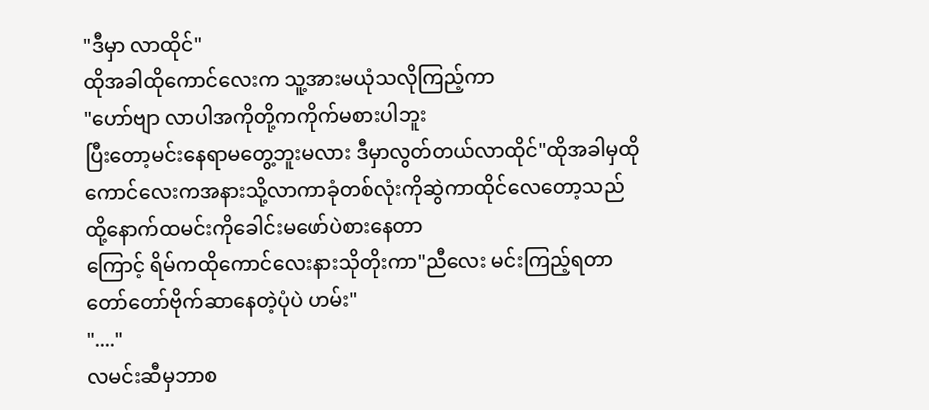"ဒီမှာ လာထိုင်"
ထိုအခါထိုကောင်လေးက သူ့အားမယုံသလိုကြည့်ကာ
"ဟော်ဗျာ လာပါအကိုတို့ကကိုက်မစားပါဘူး
ပြီးတော့မင်းနေရာမတွေ့ဘူးမလား ဒီမှာလွတ်တယ်လာထိုင်"ထိုအခါမှထိုကောင်လေးကအနားသို့လာကာခုံတစ်လုံးကိုဆွဲကာထိုင်လေတော့သည်
ထို့နောက်ထမင်းကိုခေါင်းမဖော်ပဲစားနေတာ
ကြောင့် ရိမ်ကထိုကောင်လေးနားသိုတိုးကာ"ညီလေး မင်းကြည့်ရတာတော်တော်ဗိုက်ဆာနေတဲ့ပုံပဲ ဟမ်း"
"...."
လမင်းဆီမှဘာစ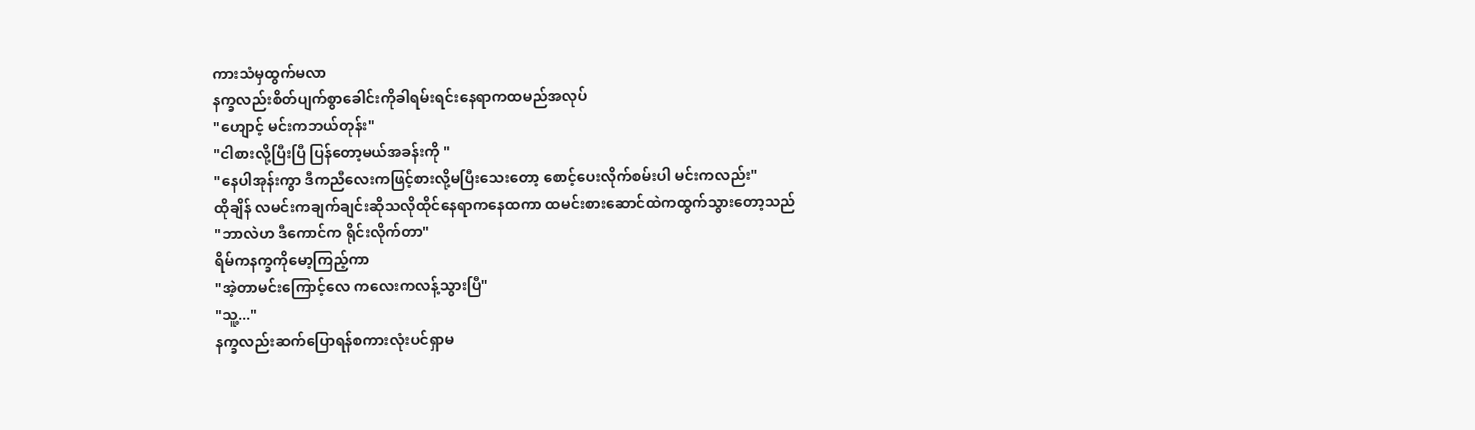ကားသံမှထွက်မလာ
နက္ခလည်းစိတ်ပျက်စွာခေါင်းကိုခါရမ်းရင်းနေရာကထမည်အလုပ်
"ဟျောင့် မင်းကဘယ်တုန်း"
"ငါစားလို့ပြီးပြီ ပြန်တော့မယ်အခန်းကို "
"နေပါအုန်းကွာ ဒီကညီလေးကဖြင့်စားလို့မပြီးသေးတော့ စောင့်ပေးလိုက်စမ်းပါ မင်းကလည်း"
ထိုချိန် လမင်းကချက်ချင်းဆိုသလိုထိုင်နေရာကနေထကာ ထမင်းစားဆောင်ထဲကထွက်သွားတော့သည်
"ဘာလဲဟ ဒီကောင်က ရိုင်းလိုက်တာ"
ရိမ်ကနက္ခကိုမော့ကြည့်ကာ
"အဲ့တာမင်းကြောင့်လေ ကလေးကလန့်သွားပြီ"
"သူ့..."
နက္ခလည်းဆက်ပြောရန်စကားလုံးပင်ရှာမ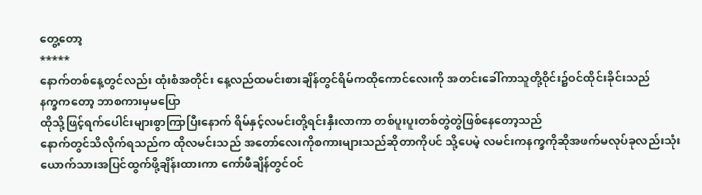တွေ့တော့
*****
နောက်တစ်နေ့တွင်လည်း ထုံးစံအတိုင်း နေ့လည်ထမင်းစားချိန်တွင်ရိမ်ကထိုကောင်လေးကို အတင်းခေါ်ကာသူတို့ဝိုင်း၌ဝင်ထိုင်းခိုင်းသည်
နက္ခကတော့ ဘာစကားမှမပြော
ထိုသို့ဖြင့်ရက်ပေါင်းများစွာကြာပြီးနောက် ရိမ်နှင့်လမင်းတို့ရင်းနှီးလာကာ တစ်ပူးပူးတစ်တွဲတွဲဖြစ်နေတော့သည်
နောက်တွင်သိလိုက်ရသည်က ထိုလမင်းသည် အတော်လေးကိုစကားများသည်ဆိုတာကိုပင် သို့ပေမဲ့ လမင်းကနက္ခကိုဆိုအဖက်မလုပ်ခုလည်းသုံးယောက်သားအပြင်ထွက်ဖို့ချိန်းထားကာ ကော်ဖီချိန်တွင်ဝင်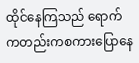ထိုင်နေကြသည် ရောက်ကတည်းကစကားပြောနေ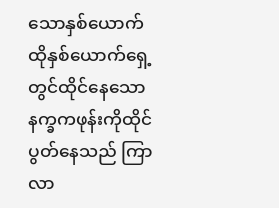သောနှစ်ယောက် ထိုနှစ်ယောက်ရှေ့တွင်ထိုင်နေသောနက္ခကဖုန်းကိုထိုင်ပွတ်နေသည် ကြာလာ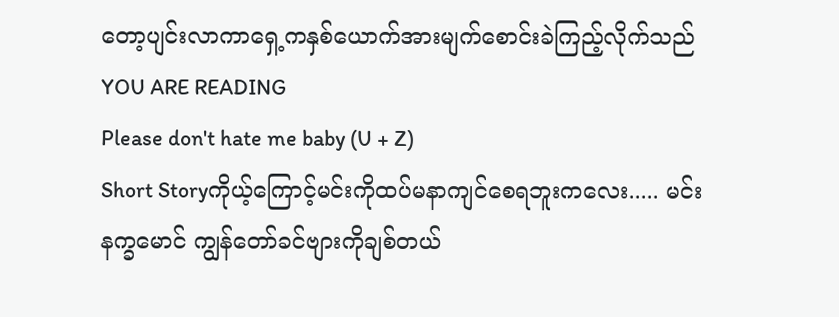တော့ပျင်းလာကာရှေ့ကနှစ်ယောက်အားမျက်စောင်းခဲကြည့်လိုက်သည်
YOU ARE READING
Please don't hate me baby (U + Z)
Short Storyကိုယ့်ကြောင့်မင်းကိုထပ်မနာကျင်စေရဘူးကလေး..... မင်းနက္ခမောင် ကျွန်တော်ခင်ဗျားကိုချစ်တယ်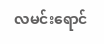လမင်းရောင်